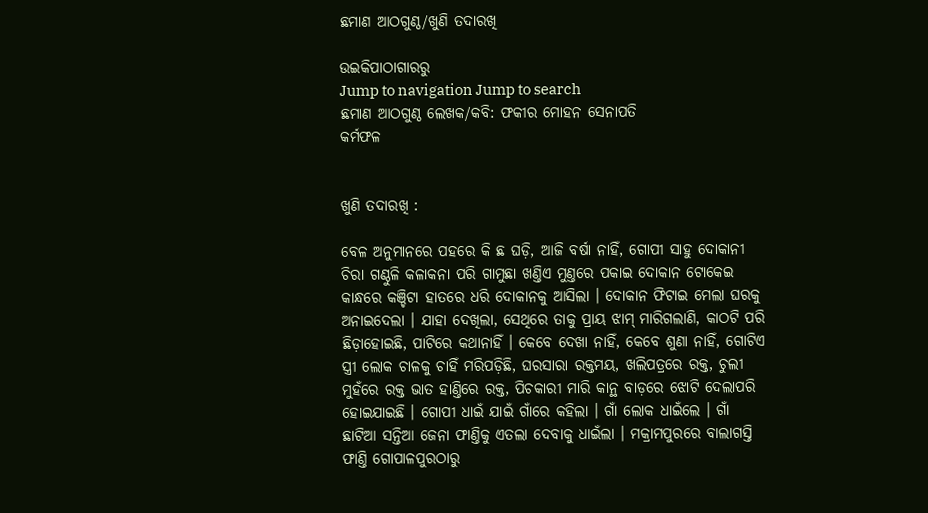ଛମାଣ ଆଠଗୁଣ୍ଠ/ଖୁଣି ତଦାରଖି

ଉଇକିପାଠାଗାର‌ରୁ
Jump to navigation Jump to search
ଛମାଣ ଆଠଗୁଣ୍ଠ ଲେଖକ/କବି: ଫକୀର ମୋହନ ସେନାପତି
କର୍ମଫଳ


ଖୁଣି ତଦାରଖି :

ବେଳ ଅନୁମାନରେ ପହରେ କି ଛ ଘଡ଼ି, ଆଜି ବର୍ଷା ନାହିଁ, ଗୋପୀ ସାହୁ ଦୋକାନୀ ଚିରା ଗଣ୍ଠୁଳି କଳାକନା ପରି ଗାମୁଛା ଖଣ୍ତିଏ ମୁଣ୍ତରେ ପକାଇ ଦୋକାନ ଟୋକେଇ କାନ୍ଧରେ କଞ୍ଚିଟା ହାତରେ ଧରି ଦୋକାନକୁ ଆସିଲା । ଦୋକାନ ଫିଟାଇ ମେଲା ଘରକୁ ଅନାଇଦେଲା । ଯାହା ଦେଖିଲା, ସେଥିରେ ତାକୁ ପ୍ରାୟ ଝାମ୍ ମାରିଗଲାଣି, କାଠଟି ପରି ଛିଡ଼ାହୋଇଛି, ପାଟିରେ କଥାନାହିଁ । କେବେ ଦେଖା ନାହିଁ, କେବେ ଶୁଣା ନାହିଁ, ଗୋଟିଏ ସ୍ତ୍ରୀ ଲୋକ ଚାଳକୁ ଚାହିଁ ମରିପଡ଼ିଛି, ଘରସାରା ରକ୍ତମୟ, ଖଲିପତ୍ରରେ ରକ୍ତ, ଚୁଲୀ ମୁହଁରେ ରକ୍ତ ଭାତ ହାଣ୍ତିରେ ରକ୍ତ, ପିଚକାରୀ ମାରି କାନ୍ଥ ବାଡ଼ରେ ଝୋଟି ଦେଲାପରି ହୋଇଯାଇଛି । ଗୋପୀ ଧାଇଁ ଯାଇଁ ଗାଁରେ କହିଲା । ଗାଁ ଲୋକ ଧାଇଁଲେ । ଗାଁ ଛାଟିଆ ସନ୍ତିଆ ଜେନା ଫାଣ୍ତିକୁ ଏତଲା ଦେବାକୁ ଧାଇଁଲା । ମକ୍ରାମପୁରରେ ବାଲାଗସ୍ତି ଫାଣ୍ତି ଗୋପାଳପୁରଠାରୁ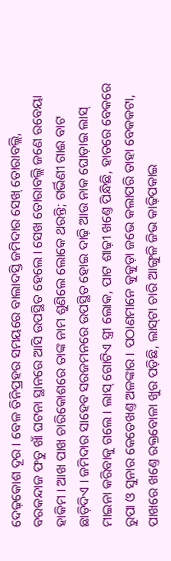ଦେଢ଼କୋଶ ଦୂର । ବେଳ ତିନିପ୍ରହର ସମୟରେ ବାଲାଦସ୍ତି ଜମିଦାର ସେଖ୍ ତୋରାବଲ୍ଲି, ବରକନ୍ଦାଜ ଫତୁ ଖାଁ ଘଟନା ସ୍ଥାନରେ ଆସି ଉପସ୍ଥିତ ହେଲେ । ସେଖ ତୋରାବଲ୍ଲି ଜଣେ ରବେୟା ହାକିମ । ଆଖ ପାଖ ଚାରିକୋଶରେ ତାଙ୍କ ନାମ ଶୁଣିଲେ ଲୋକେ ଥରନ୍ତି; ଗର୍ଭିଣୀ ଗାଈ ବାଟ ଛାଡ଼ିଦିଏ । ଜମିଦାର ସାହେବ ସରଜମନରେ ଉପସ୍ଥିତ ହୋଇ ଦାଢ଼ି ଆଉ ନାକ ଘୋଡ଼ାଇ ଲାସ୍ ମାଇନା କରିବାକୁ ଗଲେ । ଲାସ୍ ଗୋଟିଏ ସ୍ତ୍ରୀ ଲୋକ, ପାଟ ଶାଢ଼ୀ ଖଣ୍ତେ ପିନ୍ଧିଛି, ହାତରେ ବେକରେ ରୁପା ଓ ସୁନାର କେତେଖଣ୍ତ ଅଳଙ୍କାର । ପଠାଣମାନେ କୁକୁଡ଼ା ଜଭେ କଲାପରି ତାହା ବେକକଟା, ପାଖରେ ଖଣ୍ତେ ରକ୍ତବୋଳା ଖୁର ପଡ଼ିଛି, ଲାସ୍‌ଟା ଚାରି ଆଙ୍ଗୁଳି ଜିଭ କାଢ଼ିପକାଇ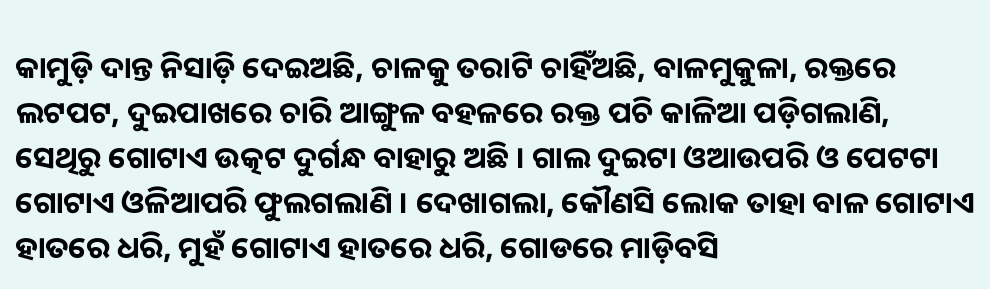କାମୁଡ଼ି ଦାନ୍ତ ନିସାଡ଼ି ଦେଇଅଛି, ଚାଳକୁ ତରାଟି ଚାହିଁଅଛି, ବାଳମୁକୁଳା, ରକ୍ତରେ ଲଟପଟ, ଦୁଇପାଖରେ ଚାରି ଆଙ୍ଗୁଳ ବହଳରେ ରକ୍ତ ପଚି କାଳିଆ ପଡ଼ିଗଲାଣି, ସେଥିରୁ ଗୋଟାଏ ଉତ୍କଟ ଦୁର୍ଗନ୍ଧ ବାହାରୁ ଅଛି । ଗାଲ ଦୁଇଟା ଓଆଉପରି ଓ ପେଟଟା ଗୋଟାଏ ଓଳିଆପରି ଫୁଲଗଲାଣି । ଦେଖାଗଲା, କୌଣସି ଲୋକ ତାହା ବାଳ ଗୋଟାଏ ହାତରେ ଧରି, ମୁହଁ ଗୋଟାଏ ହାତରେ ଧରି, ଗୋଡରେ ମାଡ଼ିବସି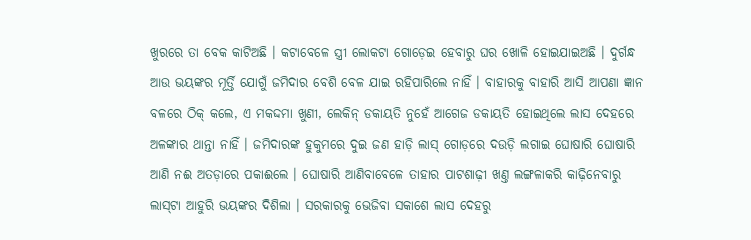ଖୁରରେ ତା ବେକ କାଟିଅଛି । କଟାବେଳେ ସ୍ତ୍ରୀ ଲୋକଟା ଗୋଡ଼େଇ ହେବାରୁ ଘର ଖୋଳି ହୋଇଯାଇଅଛି । ଦୁର୍ଗନ୍ଧ ଆଉ ଭୟଙ୍କର ମୂର୍ତ୍ତି ଯୋଗୁଁ ଜମିଦାର ବେଶି ବେଳ ଯାଇ ରହିପାରିଲେ ନାହିଁ । ବାହାରକୁ ବାହାରି ଆସି ଆପଣା ଜ୍ଞାନ ବଳରେ ଠିକ୍ କଲେ, ଏ ମକଦ୍ଦମା ଖୁଣୀ, ଲେକିନ୍ ଡକାୟତି ନୁହେଁ ଆଗେଜ ଡକାୟତି ହୋଇଥିଲେ ଲାସ ଦେହରେ ଅଳଙ୍କାର ଥାନ୍ତା ନାହିଁ । ଜମିଦାରଙ୍କ ହୁକୁମରେ ଦୁଇ ଜଣ ହାଡ଼ି ଲାସ୍ ଗୋଡ଼ରେ ଦଉଡ଼ି ଲଗାଇ ଘୋଷାରି ଘୋଷାରି ଆଣି ନଈ ଅତଡ଼ାରେ ପକାଈଲେ । ଘୋଷାରି ଆଣିବାବେଳେ ତାହାର ପାଟଶାଢ଼ୀ ଖଣ୍ତ ଲଙ୍ଗଳାକରି କାଢ଼ିନେବାରୁ ଲାସ୍‌ଟା ଆହୁରି ଭୟଙ୍କର ଦିଶିଲା । ସରକାରକୁ ଭେଜିବା ସକାଶେ ଲାସ ଦେହରୁ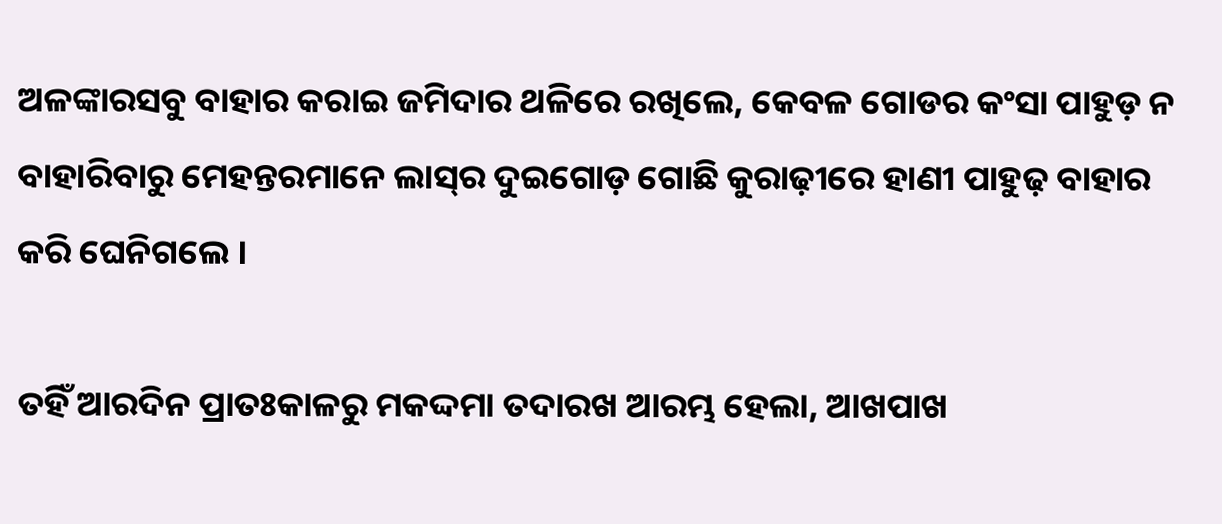ଅଳଙ୍କାରସବୁ ବାହାର କରାଇ ଜମିଦାର ଥଳିରେ ରଖିଲେ, କେବଳ ଗୋଡର କଂସା ପାହୁଡ଼ ନ ବାହାରିବାରୁ ମେହନ୍ତରମାନେ ଲାସ୍‌ର ଦୁଇଗୋଡ଼ ଗୋଛି କୁରାଢ଼ୀରେ ହାଣୀ ପାହୁଢ଼ ବାହାର କରି ଘେନିଗଲେ ।

ତହିଁ ଆରଦିନ ପ୍ରାତଃକାଳରୁ ମକଦ୍ଦମା ତଦାରଖ ଆରମ୍ଭ ହେଲା, ଆଖପାଖ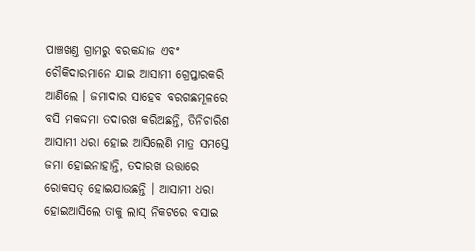ପାଞ୍ଚଖଣ୍ତ ଗ୍ରାମରୁ ବରକନ୍ଦାଜ ଏବଂ ଚୌକିଦାରମାନେ ଯାଇ ଆସାମୀ ଗ୍ରେପ୍ତାରକରି ଆଣିଲେ । ଜମାଦାର ସାହେବ ବରଗଛମୂଳରେ ବସି ମକଦ୍ଦମା ତଦାରଖ କରିଅଛନ୍ତି, ତିନିଚାରିଶ ଆସାମୀ ଧରା ହୋଇ ଆସିଲେଣି ମାତ୍ର ସମସ୍ତେ ଜମା ହୋଇନାହାନ୍ତି, ତଦାରଖ ଉତ୍ତାରେ ରୋକସତ୍ ହୋଇଯାଉଛନ୍ତି । ଆସାମୀ ଧରା ହୋଇଆସିଲେ ତାକୁ ଲାସ୍ ନିକଟରେ ବସାଇ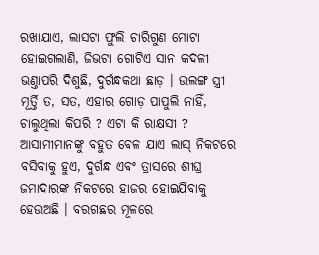ରଖାଯାଏ, ଲାସଟା ଫୁଲି ଚାରିଗୁଣ ମୋଟା ହୋଇଗଲାଣି, ଜିଭଟା ଗୋଟିଏ ସାନ କଦଳୀ ଭଣ୍ତାପରି ଦିଶୁଛି, ଦୁର୍ଗନ୍ଧକଥା ଛାଡ଼ । ଉଲଙ୍ଗ ସ୍ତ୍ରୀ ମୂର୍ତ୍ତି ତ, ସତ, ଏହାର ଗୋଡ଼ ପାପୁଲି ନାହିଁ, ଚାଲୁଥିଲା କିପରି ? ଏଟା କି ରାକ୍ଷସୀ ? ଆସାମୀମାନଙ୍କୁ ବହୁତ ବେଳ ଯାଏ ଲାସ୍ ନିକଟରେ ବସିବାକୁ ହୁଏ, ଦୁର୍ଗନ୍ଧ ଏବଂ ତ୍ରାସରେ ଶୀଘ୍ର ଜମାଦାରଙ୍କ ନିକଟରେ ହାଜର ହୋଇଯିବାକୁ ହେଉଅଛି । ବରଗଛର ମୂଳରେ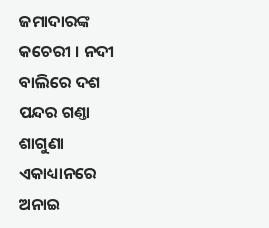ଜମାଦାରଙ୍କ କଚେରୀ । ନଦୀ ବାଲିରେ ଦଶ ପନ୍ଦର ଗଣ୍ତା ଶାଗୁଣା ଏକାଧ୍ୟାନରେ ଅନାଇ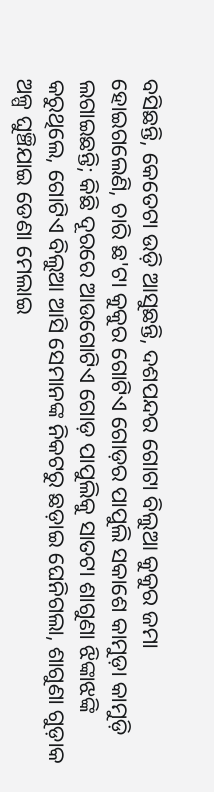ବସିଛନ୍ତି, କେତେଟା ଉଡ଼ି ଆସୁଛନ୍ତି, ଦଶପନ୍ଦର ଗୋଟା ବିଲୁଆ କୁକୁର ଜମା ହୋଇଗଲେଣି, ଚାରି ଛ'ଟା କୁକୁର ଗୋଟିଏ ଗୋଡ଼ର ପାପୁଲି ସକାଶେ କାମୁଡ଼ା କାମୁଡ଼ି ଲଗାଇଛନ୍ତି; କିଛି ଦୂରରେ ଆଉଗୋଟିଏ ଗୋଡ଼ ପାପୁଲିକୁ ସାତଟା ଶାଗୁଣା ଝିଙ୍କାଝଙ୍କି କରୁଥିଲେ, ଗୋଟିଏ ବିଲୁଆ ଆସି ସେମାନଙ୍କ ନିକଟରୁ ଛଡ଼ାଇ ଘେନିଗଲା, ଶାଗୁଣା ଗୁଡ଼ାକ ଅଳ୍ପ ଘୁଞ୍ଚିଯାଇ ଡେଣା ମେଲାଇ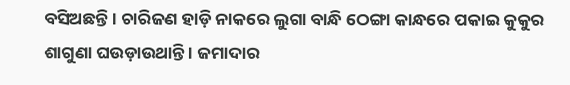ବସିଅଛନ୍ତି । ଚାରିଜଣ ହାଡ଼ି ନାକରେ ଲୁଗା ବାନ୍ଧି ଠେଙ୍ଗା କାନ୍ଧରେ ପକାଇ କୁକୁର ଶାଗୁଣା ଘଉଡ଼ାଉଥାନ୍ତି । ଜମାଦାର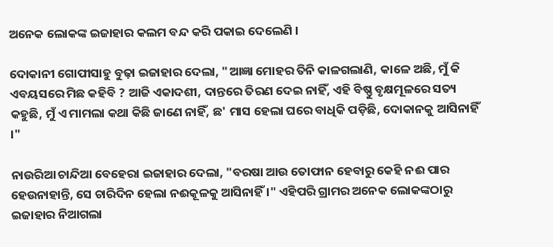ଅନେକ ଲୋକଙ୍କ ଇଜାହାର କଲମ ବନ୍ଦ କରି ପକାଇ ଦେଲେଣି ।

ଦୋକାନୀ ଗୋପୀସାହୁ ବୁଢ଼ା ଇଜାହାର ଦେଲା, "ଆଜ୍ଞା ମୋହର ତିନି କାଳଗଲାଣି, କାଳେ ଅଛି, ମୁଁ କି ଏବୟସରେ ମିଛ କହିବି ? ଆଜି ଏକାଦଶୀ, ଦାନ୍ତରେ ତିରଣ ଦେଇ ନାହିଁ, ଏହି ବିଷ୍ଣୁ ବୃକ୍ଷମୂଳରେ ସତ୍ୟ କହୁଛି, ମୁଁ ଏ ମାମଲା କଥା କିଛି ଜାଣେ ନାହିଁ, ଛ' ମାସ ହେଲା ଘରେ ବାଧିକି ପଡ଼ିଛି, ଦୋକାନକୁ ଆସିନାହିଁ ।"

ନାଉରିଆ ଚାନ୍ଦିଆ ବେହେରା ଇଜାହାର ଦେଲା, "ବରଷା ଆଉ ତୋଫାନ ହେବାରୁ କେହି ନଈ ପାର ହେଉନାହାନ୍ତି, ସେ ଚାରିଦିନ ହେଲା ନଈକୂଳକୁ ଆସିନାହିଁ ।" ଏହିପରି ଗ୍ରାମର ଅନେକ ଲୋକଙ୍କଠାରୁ ଇଜାହାର ନିଆଗଲା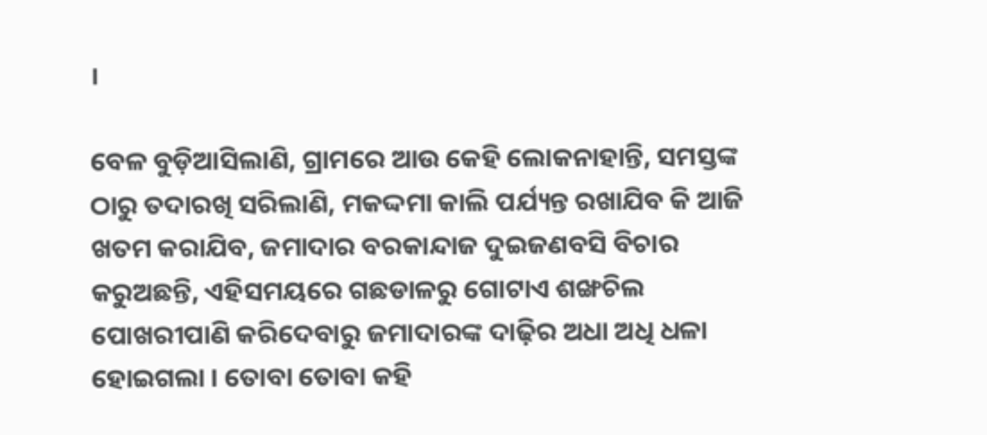।

ବେଳ ବୁଡ଼ିଆସିଲାଣି, ଗ୍ରାମରେ ଆଉ କେହି ଲୋକନାହାନ୍ତି, ସମସ୍ତଙ୍କ ଠାରୁ ତଦାରଖି ସରିଲାଣି, ମକଦ୍ଦମା କାଲି ପର୍ଯ୍ୟନ୍ତ ରଖାଯିବ କି ଆଜି ଖତମ କରାଯିବ, ଜମାଦାର ବରକାନ୍ଦାଜ ଦୁଇଜଣବସି ବିଚାର କରୁଅଛନ୍ତି, ଏହିସମୟରେ ଗଛଡାଳରୁ ଗୋଟାଏ ଶଙ୍ଖଚିଲ ପୋଖରୀପାଣି କରିଦେବାରୁ ଜମାଦାରଙ୍କ ଦାଢ଼ିର ଅଧା ଅଧି ଧଳା ହୋଇଗଲା । ତୋବା ତୋବା କହି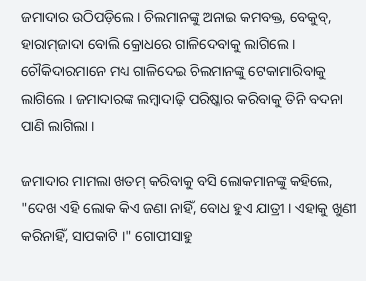ଜମାଦାର ଉଠିପଡ଼ିଲେ । ଚିଲମାନଙ୍କୁ ଅନାଇ କମବକ୍ତ, ବେକୁବ୍, ହାରାମ୍‌ଜାଦା ବୋଲି କ୍ରୋଧରେ ଗାଳିଦେବାକୁ ଲାଗିଲେ । ଚୌକିଦାରମାନେ ମଧ୍ୟ ଗାଳିଦେଇ ଚିଲମାନଙ୍କୁ ଟେକାମାରିବାକୁ ଲାଗିଲେ । ଜମାଦାରଙ୍କ ଲମ୍ବାଦାଢ଼ି ପରିଷ୍କାର କରିବାକୁ ତିନି ବଦନା ପାଣି ଲାଗିଲା ।

ଜମାଦାର ମାମଲା ଖତମ୍ କରିବାକୁ ବସି ଲୋକମାନଙ୍କୁ କହିଲେ, "ଦେଖ ଏହି ଲୋକ କିଏ ଜଣା ନାହିଁ, ବୋଧ ହୁଏ ଯାତ୍ରୀ । ଏହାକୁ ଖୁଣୀ କରିନାହିଁ, ସାପକାଟି ।" ଗୋପୀସାହୁ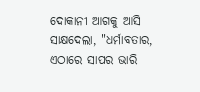ଦୋକାନୀ ଆଗକୁ ଆସି ସାକ୍ଷଦେଲା, "ଧର୍ମାବତାର, ଏଠାରେ ସାପର ଭାରି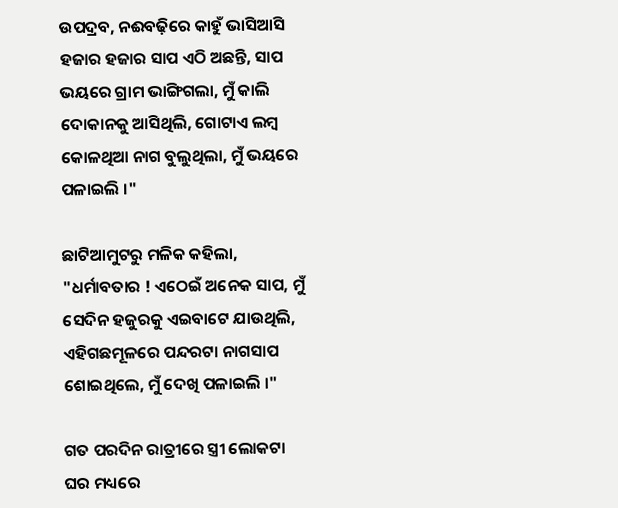ଉପଦ୍ରବ, ନଈବଢ଼ିରେ କାହୁଁ ଭାସିଆସି ହଜାର ହଜାର ସାପ ଏଠି ଅଛନ୍ତି, ସାପ ଭୟରେ ଗ୍ରାମ ଭାଙ୍ଗିଗଲା, ମୁଁ କାଲି ଦୋକାନକୁ ଆସିଥିଲି, ଗୋଟାଏ ଲମ୍ବ କୋଳଥିଆ ନାଗ ବୁଲୁଥିଲା, ମୁଁ ଭୟରେ ପଳାଇଲି ।"

ଛାଟିଆମୁଟରୁ ମଳିକ କହିଲା, "ଧର୍ମାବତାର ! ଏଠେଇଁ ଅନେକ ସାପ, ମୁଁ ସେଦିନ ହଜୁରକୁ ଏଇବାଟେ ଯାଉଥିଲି, ଏହିଗଛମୂଳରେ ପନ୍ଦରଟା ନାଗସାପ ଶୋଇଥିଲେ, ମୁଁ ଦେଖି ପଳାଇଲି ।"

ଗତ ପରଦିନ ରାତ୍ରୀରେ ସ୍ତ୍ରୀ ଲୋକଟା ଘର ମଧ୍ୟରେ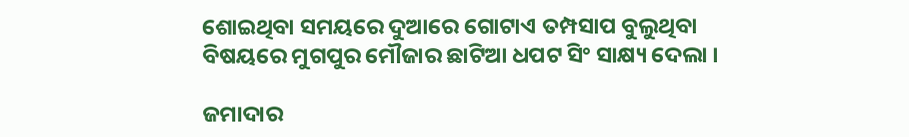ଶୋଇଥିବା ସମୟରେ ଦୁଆରେ ଗୋଟାଏ ତମ୍ପସାପ ବୁଲୁଥିବା ବିଷୟରେ ମୁଗପୁର ମୌଜାର ଛାଟିଆ ଧପଟ ସିଂ ସାକ୍ଷ୍ୟ ଦେଲା ।

ଜମାଦାର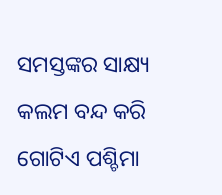ସମସ୍ତଙ୍କର ସାକ୍ଷ୍ୟ କଲମ ବନ୍ଦ କରି ଗୋଟିଏ ପଶ୍ଚିମା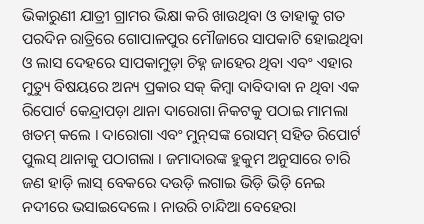ଭିକାରୁଣୀ ଯାତ୍ରୀ ଗ୍ରାମର ଭିକ୍ଷା କରି ଖାଉଥିବା ଓ ତାହାକୁ ଗତ ପରଦିନ ରାତ୍ରିରେ ଗୋପାଳପୁର ମୌଜାରେ ସାପକାଟି ହୋଇଥିବା ଓ ଲାସ ଦେହରେ ସାପକାମୁଡ଼ା ଚିହ୍ନ ଜାହେର ଥିବା ଏବଂ ଏହାର ମୁତ୍ୟୁ ବିଷୟରେ ଅନ୍ୟ ପ୍ରକାର ସକ୍ କିମ୍ବା ଦାବିଦାବା ନ ଥିବା ଏକ ରିପୋର୍ଟ କେନ୍ଦ୍ରାପଡ଼ା ଥାନା ଦାରୋଗା ନିକଟକୁ ପଠାଇ ମାମଲା ଖତମ୍ କଲେ । ଦାରୋଗା ଏବଂ ମୁନ୍‌ସଙ୍କ ରୋସମ୍ ସହିତ ରିପୋର୍ଟ ପୁଲସ୍ ଥାନାକୁ ପଠାଗଲା । ଜମାଦାରଙ୍କ ହୁକୁମ ଅନୁସାରେ ଚାରି ଜଣ ହାଡ଼ି ଲାସ୍ ବେକରେ ଦଉଡ଼ି ଲଗାଇ ଭିଡ଼ି ଭିଡ଼ି ନେଇ ନଦୀରେ ଭସାଇଦେଲେ । ନାଉରି ଚାନ୍ଦିଆ ବେହେରା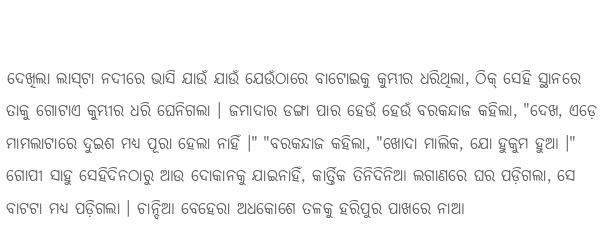ଦେଖିଲା ଲାସ୍‌ଟା ନଦୀରେ ଭାସି ଯାଉଁ ଯାଉଁ ଯେଉଁଠାରେ ବାଟୋଇକୁ କୁମ୍ଭୀର ଧରିଥିଲା, ଠିକ୍ ସେହି ସ୍ଥାନରେ ତାକୁ ଗୋଟାଏ କୁମ୍ଭୀର ଧରି ଘେନିଗଲା । ଜମାଦାର ଡଙ୍ଗା ପାର ହେଉଁ ହେଉଁ ବରକନ୍ଦାଜ କହିଲା, "ଦେଖ, ଏଡ଼େ ମାମଲାଟାରେ ଦୁଇଶ ମଧ୍ୟ ପୂରା ହେଲା ନାହିଁ ।" "ବରକନ୍ଦାଜ କହିଲା, "ଖୋଦା ମାଲିକ, ଯୋ ହୁକୁମ ହୁଆ ।" ଗୋପୀ ସାହୁ ସେହିଦିନଠାରୁ ଆଉ ଦୋକାନକୁ ଯାଇନାହିଁ, କାର୍ତ୍ତିକ ତିନିଦିନିଆ ଲଗାଣରେ ଘର ପଡ଼ିଗଲା, ସେ ବାଟଟା ମଧ୍ୟ ପଡ଼ିଗଲା । ଚାନ୍ଦିଆ ବେହେରା ଅଧକୋଶେ ତଳକୁ ହରିପୁର ପାଖରେ ନାଆ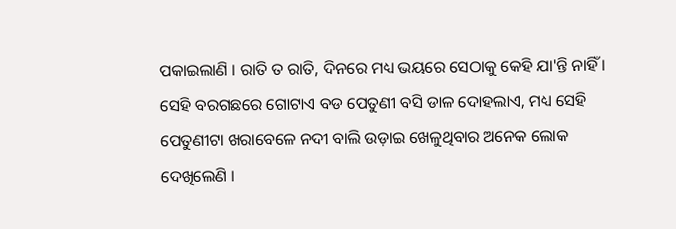ପକାଇଲାଣି । ରାତି ତ ରାତି, ଦିନରେ ମଧ୍ୟ ଭୟରେ ସେଠାକୁ କେହି ଯା'ନ୍ତି ନାହିଁ । ସେହି ବରଗଛରେ ଗୋଟାଏ ବଡ ପେତୁଣୀ ବସି ଡାଳ ଦୋହଲାଏ, ମଧ୍ୟ ସେହି ପେତୁଣୀଟା ଖରାବେଳେ ନଦୀ ବାଲି ଉଡ଼ାଇ ଖେଳୁଥିବାର ଅନେକ ଲୋକ ଦେଖିଲେଣି ।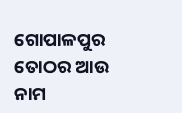ଗୋପାଳପୁର ତୋଠର ଆଉ ନାମ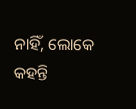ନାହିଁ, ଲୋକେ କହନ୍ତି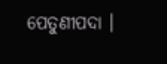ପେତୁଣୀପଦା ।